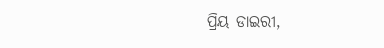ପ୍ରିୟ ଡାଇରୀ,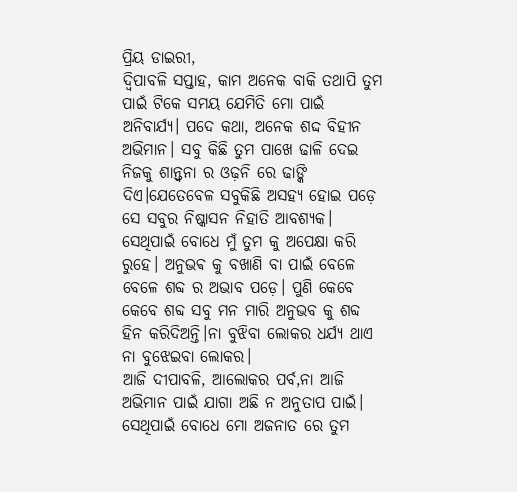ପ୍ରିୟ ଡାଇରୀ,
ଦ୍ଵିପାବଳି ସପ୍ତାହ, କାମ ଅନେକ ବାକି ତଥାପି ତୁମ ପାଇଁ ଟିକେ ସମୟ ଯେମିତି ମୋ ପାଇଁ ଅନିବାର୍ଯ୍ୟ। ପଦେ କଥା, ଅନେକ ଶଦ୍ଦ ବିହୀନ ଅଭିମାନ। ସବୁ କିଛି ତୁମ ପାଖେ ଢାଳି ଦେଇ ନିଜକୁ ଶାନ୍ତ୍ବନା ର ଓଢ଼ନି ରେ ଢାଙ୍କି ଦିଏ।ଯେତେବେଳ ସବୁକିଛି ଅସହ୍ୟ ହୋଇ ପଡ଼େ ସେ ସବୁର ନିଷ୍କାସନ ନିହାତି ଆବଶ୍ୟକ। ସେଥିପାଇଁ ବୋଧେ ମୁଁ ତୁମ କୁ ଅପେକ୍ଷା କରି ରୁହେ। ଅନୁଭଵ କୁ ବଖାଣି ବା ପାଇଁ ବେଳେ ବେଳେ ଶବ୍ଦ ର ଅଭାବ ପଡ଼େ। ପୁଣି କେବେ କେବେ ଶବ୍ଦ ସବୁ ମନ ମାରି ଅନୁଭବ କୁ ଶବ୍ଦ ହିନ କରିଦିଅନ୍ତି।ନା ବୁଝିବା ଲୋକର ଧର୍ଯ୍ୟ ଥାଏ ନା ବୁଝେଇବା ଲୋକର।
ଆଜି ଦୀପାବଳି, ଆଲୋକର ପର୍ବ,ନା ଆଜି ଅଭିମାନ ପାଇଁ ଯାଗା ଅଛି ନ ଅନୁତାପ ପାଇଁ। ସେଥିପାଇଁ ବୋଧେ ମୋ ଅଜନାତ ରେ ତୁମ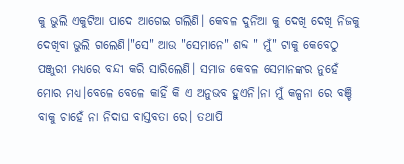କୁ ଭୁଲି ଏକୁଟିଆ ପାଦେ ଆଗେଇ ଗଲିଣି। କେବଳ ଦୁନିଆ କୁ ଦେଖି ଦେଖି ନିଜକୁ ଦେଖିବା ଭୁଲି ଗଲେଣି।"ସେ" ଆଉ "ସେମାନେ" ଶବ୍ଦ " ମୁଁ" ଟାକୁ କେବେଠୁ ପଞ୍ଜୁରୀ ମଧ୍ୟରେ ବନ୍ଦୀ କରି ସାରିଲେଣି। ସମାଜ କେବଳ ସେମାନଙ୍କର ନୁହେଁ ମୋର ମଧ୍ୟ।ବେଳେ ବେଳେ କାହିଁ କି ଏ ଅନୁଭବ ହୁଏନି।ନା ମୁଁ କଳ୍ପନା ରେ ବଞ୍ଚି ବାକୁ ଚାହେଁ ନା ନିଦାଘ ବାସ୍ତବତା ରେ। ତଥାପି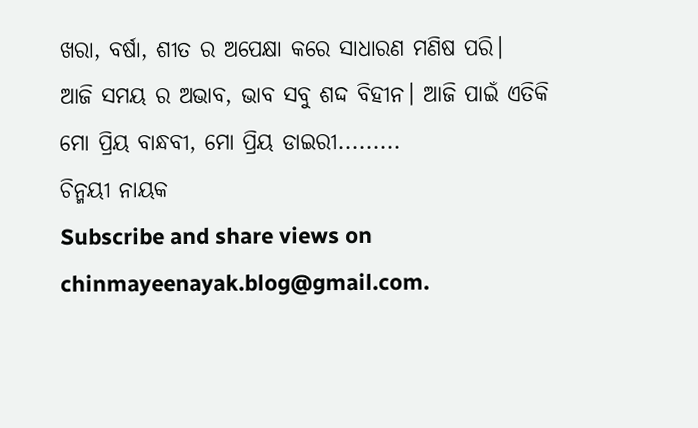ଖରା, ବର୍ଷା, ଶୀତ ର ଅପେକ୍ଷା କରେ ସାଧାରଣ ମଣିଷ ପରି।
ଆଜି ସମୟ ର ଅଭାବ, ଭାବ ସବୁ ଶଦ୍ଦ ବିହୀନ। ଆଜି ପାଇଁ ଏତିକି ମୋ ପ୍ରିୟ ବାନ୍ଧବୀ, ମୋ ପ୍ରିୟ ଡାଇରୀ.........
ଚିନ୍ମୟୀ ନାୟକ
Subscribe and share views on chinmayeenayak.blog@gmail.com.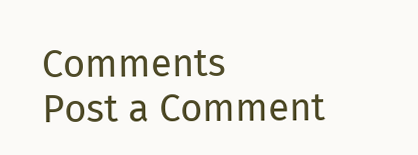Comments
Post a Comment